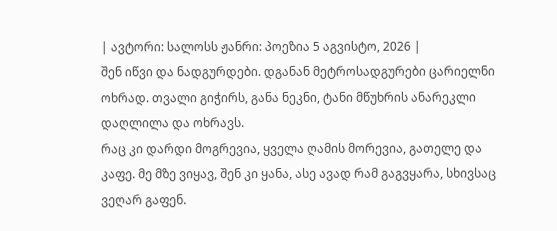| ავტორი: სალოსს ჟანრი: პოეზია 5 აგვისტო, 2026 |
შენ იწვი და ნადგურდები. დგანან მეტროსადგურები ცარიელნი ოხრად. თვალი გიჭირს, განა ნეკნი, ტანი მწუხრის ანარეკლი დაღლილა და ოხრავს.
რაც კი დარდი მოგრევია, ყველა ღამის მორევია, გათელე და კაფე. მე მზე ვიყავ, შენ კი ყანა, ასე ავად რამ გაგვყარა, სხივსაც ვეღარ გაფენ.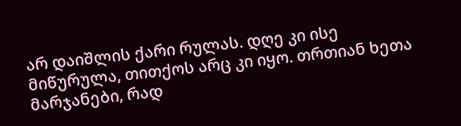არ დაიშლის ქარი რულას. დღე კი ისე მიწურულა, თითქოს არც კი იყო. თრთიან ხეთა მარჯანები, რად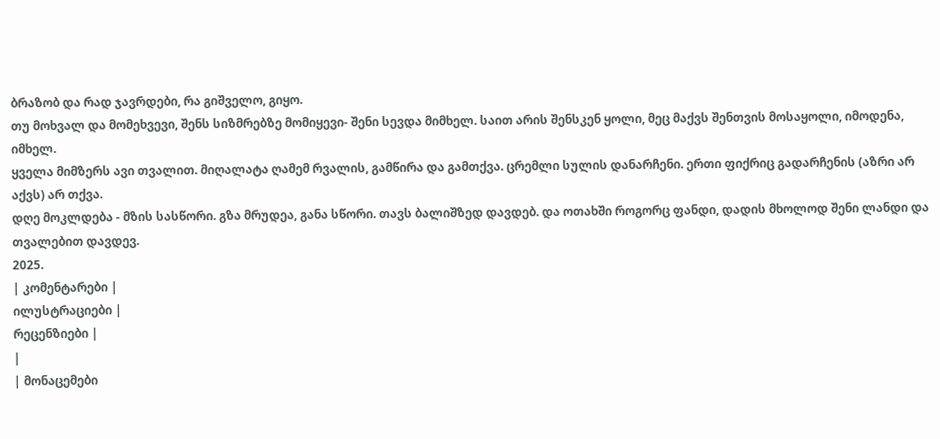ბრაზობ და რად ჯავრდები, რა გიშველო, გიყო.
თუ მოხვალ და მომეხვევი, შენს სიზმრებზე მომიყევი- შენი სევდა მიმხელ. საით არის შენსკენ ყოლი, მეც მაქვს შენთვის მოსაყოლი, იმოდენა, იმხელ.
ყველა მიმზერს ავი თვალით. მიღალატა ღამემ რვალის, გამწირა და გამთქვა. ცრემლი სულის დანარჩენი. ერთი ფიქრიც გადარჩენის (აზრი არ აქვს) არ თქვა.
დღე მოკლდება - მზის სასწორი. გზა მრუდეა, განა სწორი. თავს ბალიშზედ დავდებ. და ოთახში როგორც ფანდი, დადის მხოლოდ შენი ლანდი და თვალებით დავდევ.
2025.
| კომენტარები |
ილუსტრაციები |
რეცენზიები |
|
| მონაცემები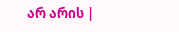არ არის |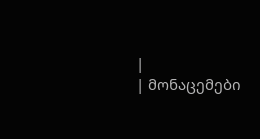|
| მონაცემები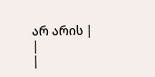არ არის |
|
|